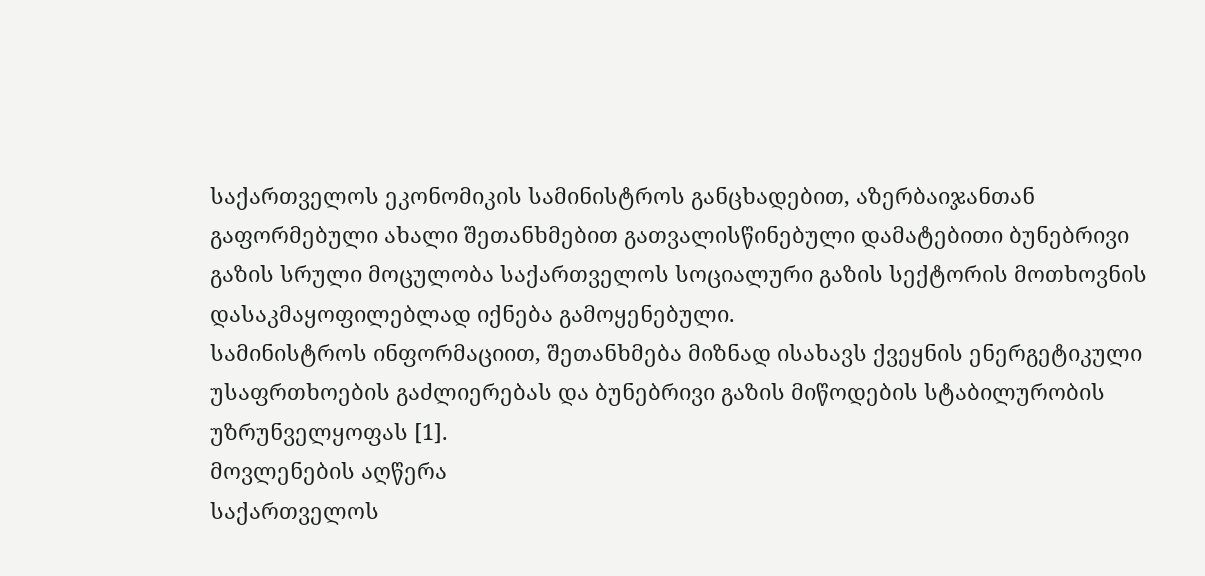საქართველოს ეკონომიკის სამინისტროს განცხადებით, აზერბაიჯანთან გაფორმებული ახალი შეთანხმებით გათვალისწინებული დამატებითი ბუნებრივი გაზის სრული მოცულობა საქართველოს სოციალური გაზის სექტორის მოთხოვნის დასაკმაყოფილებლად იქნება გამოყენებული.
სამინისტროს ინფორმაციით, შეთანხმება მიზნად ისახავს ქვეყნის ენერგეტიკული უსაფრთხოების გაძლიერებას და ბუნებრივი გაზის მიწოდების სტაბილურობის უზრუნველყოფას [1].
მოვლენების აღწერა
საქართველოს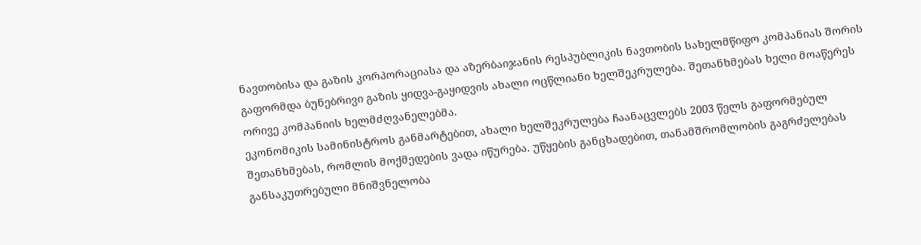ნავთობისა და გაზის კორპორაციასა და აზერბაიჯანის რესპუბლიკის ნავთობის სახელმწიფო კომპანიას შორის გაფორმდა ბუნებრივი გაზის ყიდვა-გაყიდვის ახალი ოცწლიანი ხელშეკრულება. შეთანხმებას ხელი მოაწერეს ორივე კომპანიის ხელმძღვანელებმა.
ეკონომიკის სამინისტროს განმარტებით, ახალი ხელშეკრულება ჩაანაცვლებს 2003 წელს გაფორმებულ შეთანხმებას, რომლის მოქმედების ვადა იწურება. უწყების განცხადებით, თანამშრომლობის გაგრძელებას განსაკუთრებული მნიშვნელობა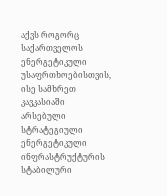აქვს როგორც საქართველოს ენერგეტიკული უსაფრთხოებისთვის, ისე სამხრეთ კავკასიაში არსებული სტრატეგიული ენერგეტიკული ინფრასტრუქტურის სტაბილური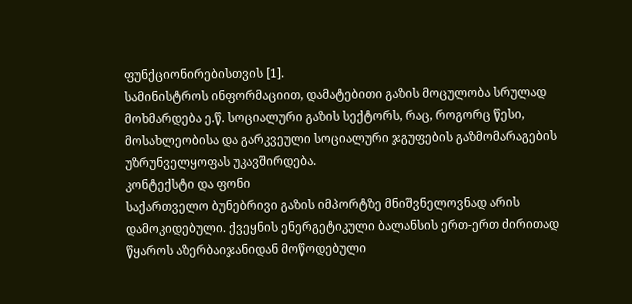ფუნქციონირებისთვის [1].
სამინისტროს ინფორმაციით, დამატებითი გაზის მოცულობა სრულად მოხმარდება ე.წ. სოციალური გაზის სექტორს, რაც, როგორც წესი, მოსახლეობისა და გარკვეული სოციალური ჯგუფების გაზმომარაგების უზრუნველყოფას უკავშირდება.
კონტექსტი და ფონი
საქართველო ბუნებრივი გაზის იმპორტზე მნიშვნელოვნად არის დამოკიდებული. ქვეყნის ენერგეტიკული ბალანსის ერთ-ერთ ძირითად წყაროს აზერბაიჯანიდან მოწოდებული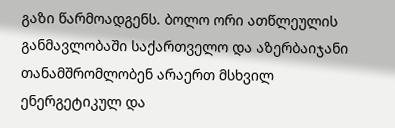გაზი წარმოადგენს. ბოლო ორი ათწლეულის განმავლობაში საქართველო და აზერბაიჯანი თანამშრომლობენ არაერთ მსხვილ ენერგეტიკულ და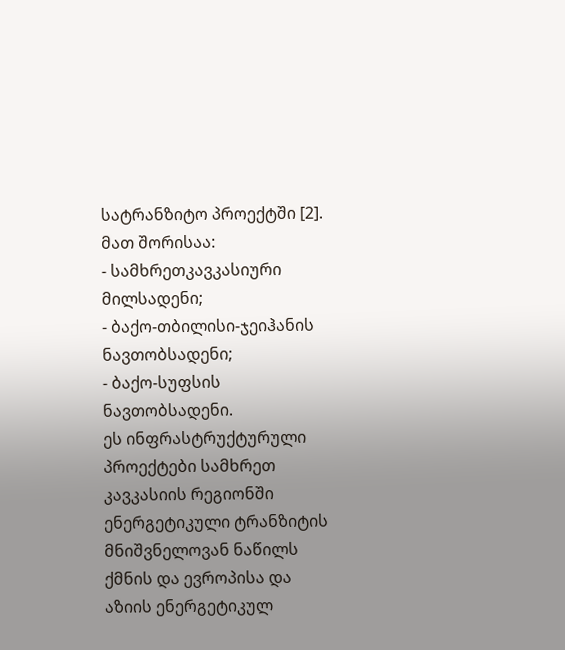სატრანზიტო პროექტში [2].
მათ შორისაა:
- სამხრეთკავკასიური მილსადენი;
- ბაქო-თბილისი-ჯეიჰანის ნავთობსადენი;
- ბაქო-სუფსის ნავთობსადენი.
ეს ინფრასტრუქტურული პროექტები სამხრეთ კავკასიის რეგიონში ენერგეტიკული ტრანზიტის მნიშვნელოვან ნაწილს ქმნის და ევროპისა და აზიის ენერგეტიკულ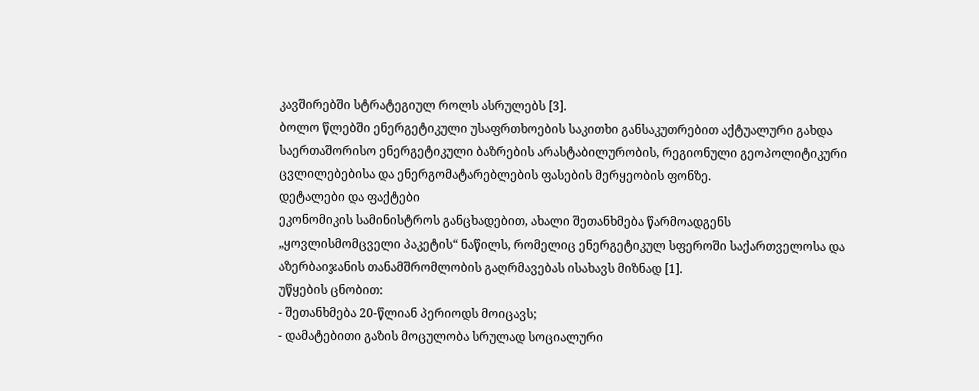კავშირებში სტრატეგიულ როლს ასრულებს [3].
ბოლო წლებში ენერგეტიკული უსაფრთხოების საკითხი განსაკუთრებით აქტუალური გახდა საერთაშორისო ენერგეტიკული ბაზრების არასტაბილურობის, რეგიონული გეოპოლიტიკური ცვლილებებისა და ენერგომატარებლების ფასების მერყეობის ფონზე.
დეტალები და ფაქტები
ეკონომიკის სამინისტროს განცხადებით, ახალი შეთანხმება წარმოადგენს „ყოვლისმომცველი პაკეტის“ ნაწილს, რომელიც ენერგეტიკულ სფეროში საქართველოსა და აზერბაიჯანის თანამშრომლობის გაღრმავებას ისახავს მიზნად [1].
უწყების ცნობით:
- შეთანხმება 20-წლიან პერიოდს მოიცავს;
- დამატებითი გაზის მოცულობა სრულად სოციალური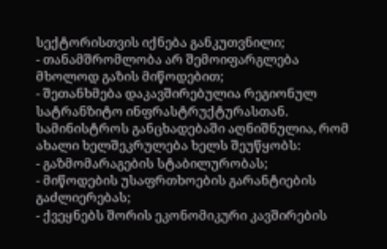სექტორისთვის იქნება განკუთვნილი;
- თანამშრომლობა არ შემოიფარგლება მხოლოდ გაზის მიწოდებით;
- შეთანხმება დაკავშირებულია რეგიონულ სატრანზიტო ინფრასტრუქტურასთან.
სამინისტროს განცხადებაში აღნიშნულია, რომ ახალი ხელშეკრულება ხელს შეუწყობს:
- გაზმომარაგების სტაბილურობას;
- მიწოდების უსაფრთხოების გარანტიების გაძლიერებას;
- ქვეყნებს შორის ეკონომიკური კავშირების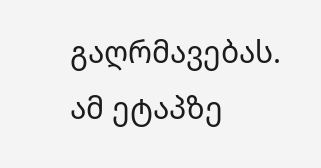გაღრმავებას.
ამ ეტაპზე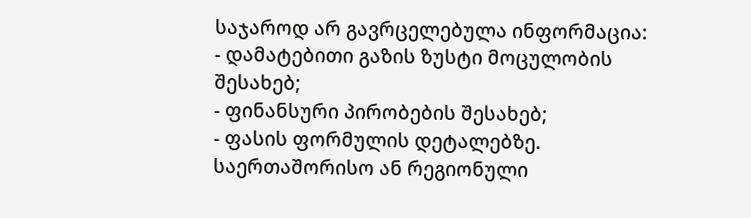საჯაროდ არ გავრცელებულა ინფორმაცია:
- დამატებითი გაზის ზუსტი მოცულობის შესახებ;
- ფინანსური პირობების შესახებ;
- ფასის ფორმულის დეტალებზე.
საერთაშორისო ან რეგიონული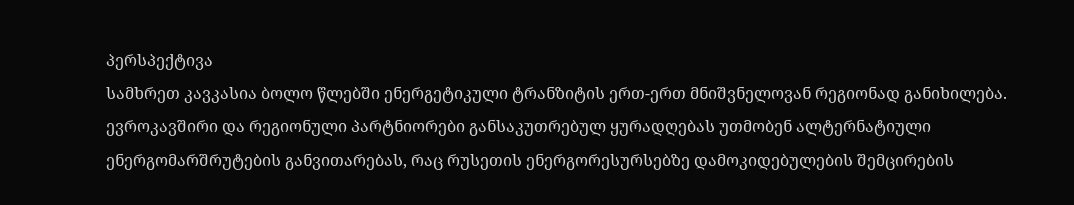პერსპექტივა
სამხრეთ კავკასია ბოლო წლებში ენერგეტიკული ტრანზიტის ერთ-ერთ მნიშვნელოვან რეგიონად განიხილება. ევროკავშირი და რეგიონული პარტნიორები განსაკუთრებულ ყურადღებას უთმობენ ალტერნატიული ენერგომარშრუტების განვითარებას, რაც რუსეთის ენერგორესურსებზე დამოკიდებულების შემცირების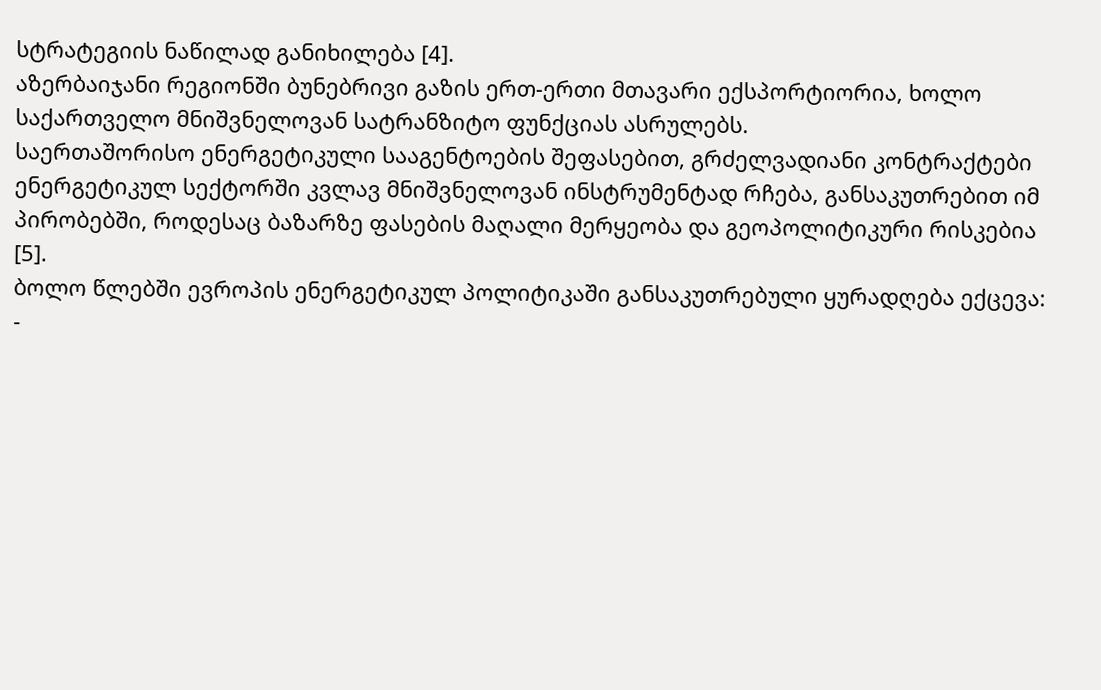სტრატეგიის ნაწილად განიხილება [4].
აზერბაიჯანი რეგიონში ბუნებრივი გაზის ერთ-ერთი მთავარი ექსპორტიორია, ხოლო საქართველო მნიშვნელოვან სატრანზიტო ფუნქციას ასრულებს.
საერთაშორისო ენერგეტიკული სააგენტოების შეფასებით, გრძელვადიანი კონტრაქტები ენერგეტიკულ სექტორში კვლავ მნიშვნელოვან ინსტრუმენტად რჩება, განსაკუთრებით იმ პირობებში, როდესაც ბაზარზე ფასების მაღალი მერყეობა და გეოპოლიტიკური რისკებია [5].
ბოლო წლებში ევროპის ენერგეტიკულ პოლიტიკაში განსაკუთრებული ყურადღება ექცევა:
-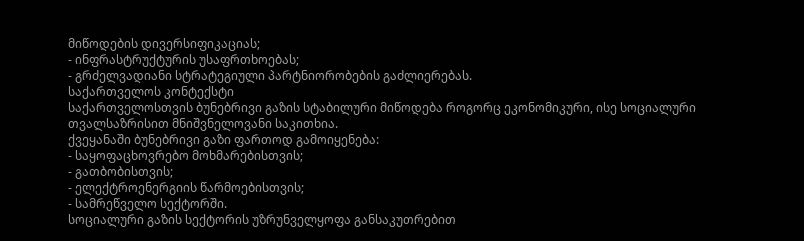მიწოდების დივერსიფიკაციას;
- ინფრასტრუქტურის უსაფრთხოებას;
- გრძელვადიანი სტრატეგიული პარტნიორობების გაძლიერებას.
საქართველოს კონტექსტი
საქართველოსთვის ბუნებრივი გაზის სტაბილური მიწოდება როგორც ეკონომიკური, ისე სოციალური თვალსაზრისით მნიშვნელოვანი საკითხია.
ქვეყანაში ბუნებრივი გაზი ფართოდ გამოიყენება:
- საყოფაცხოვრებო მოხმარებისთვის;
- გათბობისთვის;
- ელექტროენერგიის წარმოებისთვის;
- სამრეწველო სექტორში.
სოციალური გაზის სექტორის უზრუნველყოფა განსაკუთრებით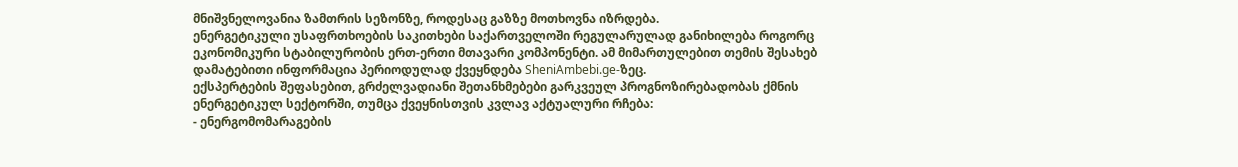მნიშვნელოვანია ზამთრის სეზონზე, როდესაც გაზზე მოთხოვნა იზრდება.
ენერგეტიკული უსაფრთხოების საკითხები საქართველოში რეგულარულად განიხილება როგორც ეკონომიკური სტაბილურობის ერთ-ერთი მთავარი კომპონენტი. ამ მიმართულებით თემის შესახებ დამატებითი ინფორმაცია პერიოდულად ქვეყნდება SheniAmbebi.ge-ზეც.
ექსპერტების შეფასებით, გრძელვადიანი შეთანხმებები გარკვეულ პროგნოზირებადობას ქმნის ენერგეტიკულ სექტორში, თუმცა ქვეყნისთვის კვლავ აქტუალური რჩება:
- ენერგომომარაგების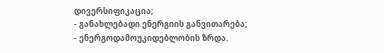დივერსიფიკაცია;
- განახლებადი ენერგიის განვითარება;
- ენერგოდამოუკიდებლობის ზრდა.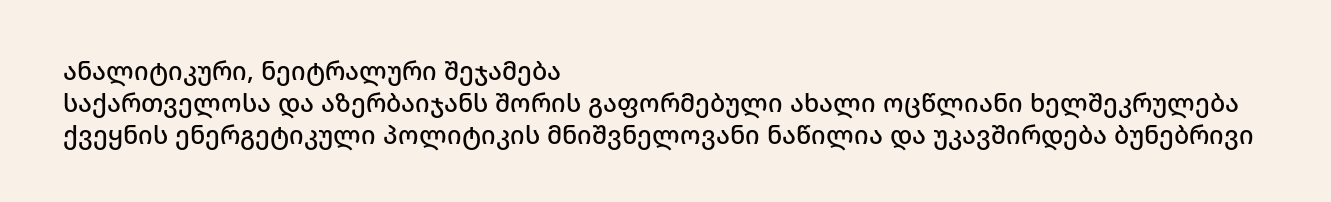ანალიტიკური, ნეიტრალური შეჯამება
საქართველოსა და აზერბაიჯანს შორის გაფორმებული ახალი ოცწლიანი ხელშეკრულება ქვეყნის ენერგეტიკული პოლიტიკის მნიშვნელოვანი ნაწილია და უკავშირდება ბუნებრივი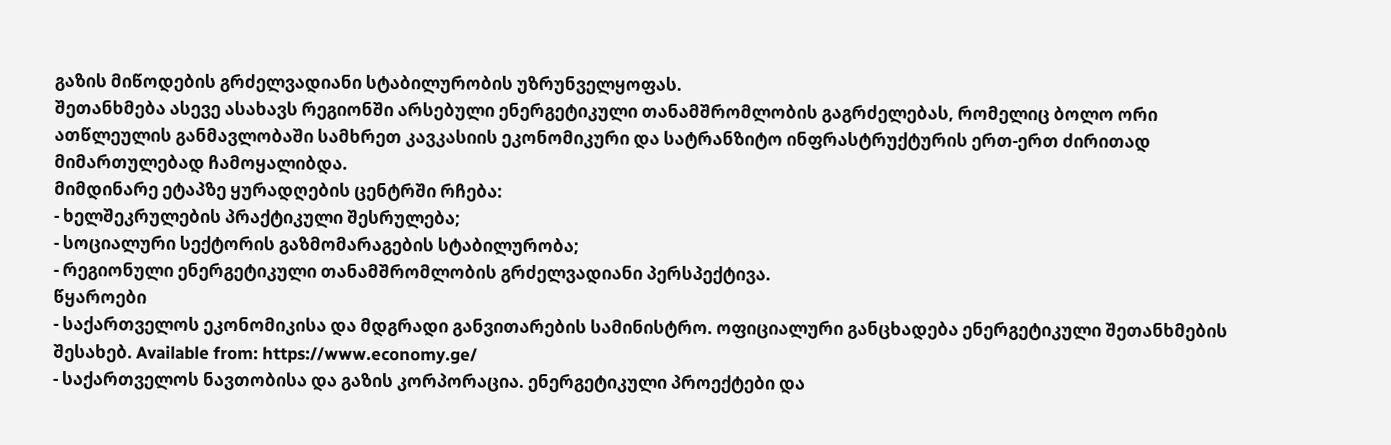გაზის მიწოდების გრძელვადიანი სტაბილურობის უზრუნველყოფას.
შეთანხმება ასევე ასახავს რეგიონში არსებული ენერგეტიკული თანამშრომლობის გაგრძელებას, რომელიც ბოლო ორი ათწლეულის განმავლობაში სამხრეთ კავკასიის ეკონომიკური და სატრანზიტო ინფრასტრუქტურის ერთ-ერთ ძირითად მიმართულებად ჩამოყალიბდა.
მიმდინარე ეტაპზე ყურადღების ცენტრში რჩება:
- ხელშეკრულების პრაქტიკული შესრულება;
- სოციალური სექტორის გაზმომარაგების სტაბილურობა;
- რეგიონული ენერგეტიკული თანამშრომლობის გრძელვადიანი პერსპექტივა.
წყაროები
- საქართველოს ეკონომიკისა და მდგრადი განვითარების სამინისტრო. ოფიციალური განცხადება ენერგეტიკული შეთანხმების შესახებ. Available from: https://www.economy.ge/
- საქართველოს ნავთობისა და გაზის კორპორაცია. ენერგეტიკული პროექტები და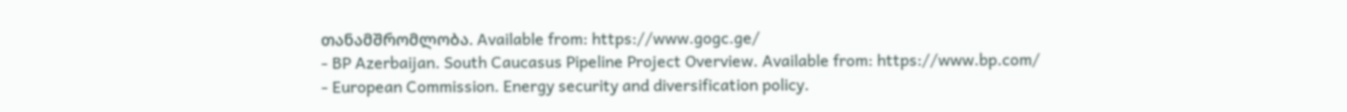თანამშრომლობა. Available from: https://www.gogc.ge/
- BP Azerbaijan. South Caucasus Pipeline Project Overview. Available from: https://www.bp.com/
- European Commission. Energy security and diversification policy.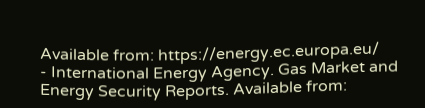Available from: https://energy.ec.europa.eu/
- International Energy Agency. Gas Market and Energy Security Reports. Available from: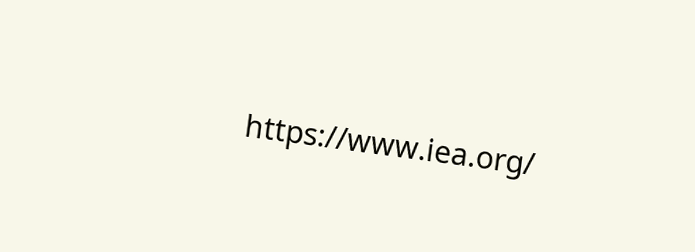https://www.iea.org/